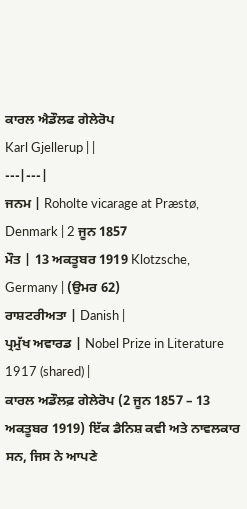ਕਾਰਲ ਐਡੌਲਫ ਗੇਲੇਰੋਪ
Karl Gjellerup | |
---|---|
ਜਨਮ | Roholte vicarage at Præstø, Denmark | 2 ਜੂਨ 1857
ਮੌਤ | 13 ਅਕਤੂਬਰ 1919 Klotzsche, Germany | (ਉਮਰ 62)
ਰਾਸ਼ਟਰੀਅਤਾ | Danish |
ਪ੍ਰਮੁੱਖ ਅਵਾਰਡ | Nobel Prize in Literature 1917 (shared) |
ਕਾਰਲ ਅਡੌਲਫ਼ ਗੇਲੇਰੋਪ (2 ਜੂਨ 1857 – 13 ਅਕਤੂਬਰ 1919) ਇੱਕ ਡੈਨਿਸ਼ ਕਵੀ ਅਤੇ ਨਾਵਲਕਾਰ ਸਨ, ਜਿਸ ਨੇ ਆਪਣੇ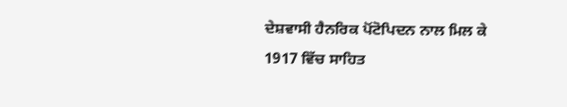ਦੇਸ਼ਵਾਸੀ ਹੈਨਰਿਕ ਪੋਂਟੋਪਿਦਨ ਨਾਲ ਮਿਲ ਕੇ 1917 ਵਿੱਚ ਸਾਹਿਤ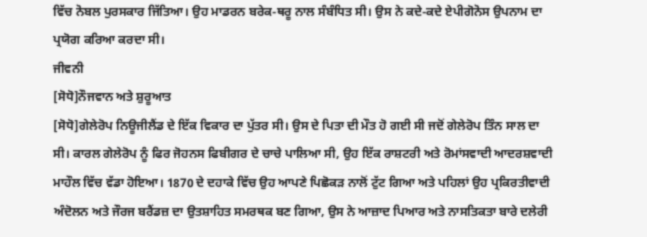ਵਿੱਚ ਨੋਬਲ ਪੁਰਸਕਾਰ ਜਿੱਤਿਆ। ਉਹ ਮਾਡਰਨ ਬਰੇਕ-ਥਰੂ ਨਾਲ ਸੰਬੰਧਿਤ ਸੀ। ਉਸ ਨੇ ਕਦੇ-ਕਦੇ ਏਪੀਗੋਨੋਸ ਉਪਨਾਮ ਦਾ ਪ੍ਰਯੋਗ ਕਰਿਆ ਕਰਦਾ ਸੀ।
ਜੀਵਨੀ
[ਸੋਧੋ]ਨੌਜਵਾਨ ਅਤੇ ਸ਼ੁਰੂਆਤ
[ਸੋਧੋ]ਗੇਲੇਰੋਪ ਨਿਊਜੀਲੈਂਡ ਦੇ ਇੱਕ ਵਿਕਾਰ ਦਾ ਪੁੱਤਰ ਸੀ। ਉਸ ਦੇ ਪਿਤਾ ਦੀ ਮੌਤ ਹੋ ਗਈ ਸੀ ਜਦੋਂ ਗੇਲੇਰੋਪ ਤਿੰਨ ਸਾਲ ਦਾ ਸੀ। ਕਾਰਲ ਗੇਲੇਰੋਪ ਨੂੰ ਫਿਰ ਜੋਹਨਸ ਫਿਬੀਗਰ ਦੇ ਚਾਚੇ ਪਾਲਿਆ ਸੀ, ਉਹ ਇੱਕ ਰਾਸ਼ਟਰੀ ਅਤੇ ਰੋਮਾਂਸਵਾਦੀ ਆਦਰਸ਼ਵਾਦੀ ਮਾਹੌਲ ਵਿੱਚ ਵੱਡਾ ਹੋਇਆ। 1870 ਦੇ ਦਹਾਕੇ ਵਿੱਚ ਉਹ ਆਪਣੇ ਪਿਛੋਕੜ ਨਾਲੋਂ ਟੁੱਟ ਗਿਆ ਅਤੇ ਪਹਿਲਾਂ ਉਹ ਪ੍ਰਕਿਰਤੀਵਾਦੀ ਅੰਦੋਲਨ ਅਤੇ ਜੌਰਜ ਬਰੈਂਡਜ਼ ਦਾ ਉਤਸ਼ਾਹਿਤ ਸਮਰਥਕ ਬਣ ਗਿਆ, ਉਸ ਨੇ ਆਜ਼ਾਦ ਪਿਆਰ ਅਤੇ ਨਾਸਤਿਕਤਾ ਬਾਰੇ ਦਲੇਰੀ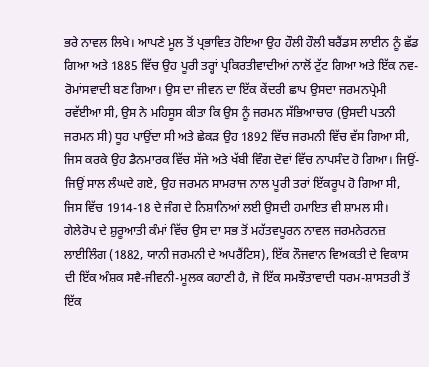ਭਰੇ ਨਾਵਲ ਲਿਖੇ। ਆਪਣੇ ਮੂਲ ਤੋਂ ਪ੍ਰਭਾਵਿਤ ਹੋਇਆ ਉਹ ਹੌਲੀ ਹੌਲੀ ਬਰੈਂਡਸ ਲਾਈਨ ਨੂੰ ਛੱਡ ਗਿਆ ਅਤੇ 1885 ਵਿੱਚ ਉਹ ਪੂਰੀ ਤਰ੍ਹਾਂ ਪ੍ਰਕਿਰਤੀਵਾਦੀਆਂ ਨਾਲੋਂ ਟੁੱਟ ਗਿਆ ਅਤੇ ਇੱਕ ਨਵ-ਰੋਮਾਂਸਵਾਦੀ ਬਣ ਗਿਆ। ਉਸ ਦਾ ਜੀਵਨ ਦਾ ਇੱਕ ਕੇਂਦਰੀ ਛਾਪ ਉਸਦਾ ਜਰਮਨਪ੍ਰੇਮੀ ਰਵੱਈਆ ਸੀ, ਉਸ ਨੇ ਮਹਿਸੂਸ ਕੀਤਾ ਕਿ ਉਸ ਨੂੰ ਜਰਮਨ ਸੱਭਿਆਚਾਰ (ਉਸਦੀ ਪਤਨੀ ਜਰਮਨ ਸੀ) ਧੂਹ ਪਾਉਂਦਾ ਸੀ ਅਤੇ ਛੇਕੜ ਉਹ 1892 ਵਿੱਚ ਜਰਮਨੀ ਵਿੱਚ ਵੱਸ ਗਿਆ ਸੀ, ਜਿਸ ਕਰਕੇ ਉਹ ਡੈਨਮਾਰਕ ਵਿੱਚ ਸੱਜੇ ਅਤੇ ਖੱਬੀ ਵਿੰਗ ਦੋਵਾਂ ਵਿੱਚ ਨਾਪਸੰਦ ਹੋ ਗਿਆ। ਜਿਉਂ-ਜਿਉਂ ਸਾਲ ਲੰਘਦੇ ਗਏ, ਉਹ ਜਰਮਨ ਸਾਮਰਾਜ ਨਾਲ ਪੂਰੀ ਤਰਾਂ ਇੱਕਰੂਪ ਹੋ ਗਿਆ ਸੀ, ਜਿਸ ਵਿੱਚ 1914-18 ਦੇ ਜੰਗ ਦੇ ਨਿਸ਼ਾਨਿਆਂ ਲਈ ਉਸਦੀ ਹਮਾਇਤ ਵੀ ਸ਼ਾਮਲ ਸੀ।
ਗੇਲੇਰੋਪ ਦੇ ਸ਼ੁਰੂਆਤੀ ਕੰਮਾਂ ਵਿੱਚ ਉਸ ਦਾ ਸਭ ਤੋਂ ਮਹੱਤਵਪੂਰਨ ਨਾਵਲ ਜਰਮਨੇਰਨਜ਼ ਲਾਈਲਿੰਗ (1882, ਯਾਨੀ ਜਰਮਨੀ ਦੇ ਅਪਰੈਂਟਿਸ), ਇੱਕ ਨੌਜਵਾਨ ਵਿਅਕਤੀ ਦੇ ਵਿਕਾਸ ਦੀ ਇੱਕ ਅੰਸ਼ਕ ਸਵੈ-ਜੀਵਨੀ-ਮੂਲਕ ਕਹਾਣੀ ਹੈ, ਜੋ ਇੱਕ ਸਮਝੌਤਾਵਾਦੀ ਧਰਮ-ਸ਼ਾਸਤਰੀ ਤੋਂ ਇੱਕ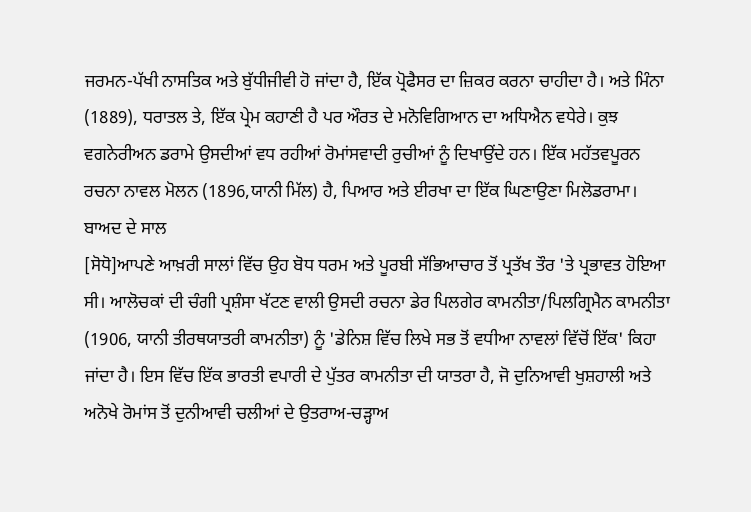ਜਰਮਨ-ਪੱਖੀ ਨਾਸਤਿਕ ਅਤੇ ਬੁੱਧੀਜੀਵੀ ਹੋ ਜਾਂਦਾ ਹੈ, ਇੱਕ ਪ੍ਰੋਫੈਸਰ ਦਾ ਜ਼ਿਕਰ ਕਰਨਾ ਚਾਹੀਦਾ ਹੈ। ਅਤੇ ਮਿੰਨਾ (1889), ਧਰਾਤਲ ਤੇ, ਇੱਕ ਪ੍ਰੇਮ ਕਹਾਣੀ ਹੈ ਪਰ ਔਰਤ ਦੇ ਮਨੋਵਿਗਿਆਨ ਦਾ ਅਧਿਐਨ ਵਧੇਰੇ। ਕੁਝ ਵਗਨੇਰੀਅਨ ਡਰਾਮੇ ਉਸਦੀਆਂ ਵਧ ਰਹੀਆਂ ਰੋਮਾਂਸਵਾਦੀ ਰੁਚੀਆਂ ਨੂੰ ਦਿਖਾਉਂਦੇ ਹਨ। ਇੱਕ ਮਹੱਤਵਪੂਰਨ ਰਚਨਾ ਨਾਵਲ ਮੋਲਨ (1896,ਯਾਨੀ ਮਿੱਲ) ਹੈ, ਪਿਆਰ ਅਤੇ ਈਰਖਾ ਦਾ ਇੱਕ ਘਿਣਾਉਣਾ ਮਿਲੋਡਰਾਮਾ।
ਬਾਅਦ ਦੇ ਸਾਲ
[ਸੋਧੋ]ਆਪਣੇ ਆਖ਼ਰੀ ਸਾਲਾਂ ਵਿੱਚ ਉਹ ਬੋਧ ਧਰਮ ਅਤੇ ਪੂਰਬੀ ਸੱਭਿਆਚਾਰ ਤੋਂ ਪ੍ਰਤੱਖ ਤੌਰ 'ਤੇ ਪ੍ਰਭਾਵਤ ਹੋਇਆ ਸੀ। ਆਲੋਚਕਾਂ ਦੀ ਚੰਗੀ ਪ੍ਰਸ਼ੰਸਾ ਖੱਟਣ ਵਾਲੀ ਉਸਦੀ ਰਚਨਾ ਡੇਰ ਪਿਲਗੇਰ ਕਾਮਨੀਤਾ/ਪਿਲਗ੍ਰਿਮੈਨ ਕਾਮਨੀਤਾ (1906, ਯਾਨੀ ਤੀਰਥਯਾਤਰੀ ਕਾਮਨੀਤਾ) ਨੂੰ 'ਡੇਨਿਸ਼ ਵਿੱਚ ਲਿਖੇ ਸਭ ਤੋਂ ਵਧੀਆ ਨਾਵਲਾਂ ਵਿੱਚੋਂ ਇੱਕ' ਕਿਹਾ ਜਾਂਦਾ ਹੈ। ਇਸ ਵਿੱਚ ਇੱਕ ਭਾਰਤੀ ਵਪਾਰੀ ਦੇ ਪੁੱਤਰ ਕਾਮਨੀਤਾ ਦੀ ਯਾਤਰਾ ਹੈ, ਜੋ ਦੁਨਿਆਵੀ ਖੁਸ਼ਹਾਲੀ ਅਤੇ ਅਨੋਖੇ ਰੋਮਾਂਸ ਤੋਂ ਦੁਨੀਆਵੀ ਚਲੀਆਂ ਦੇ ਉਤਰਾਅ-ਚੜ੍ਹਾਅ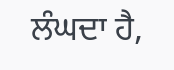ਲੰਘਦਾ ਹੈ,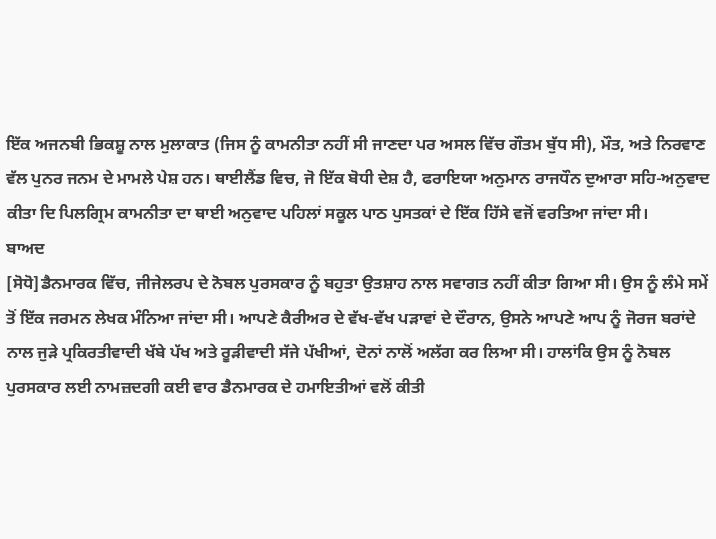ਇੱਕ ਅਜਨਬੀ ਭਿਕਸ਼ੂ ਨਾਲ ਮੁਲਾਕਾਤ (ਜਿਸ ਨੂੰ ਕਾਮਨੀਤਾ ਨਹੀਂ ਸੀ ਜਾਣਦਾ ਪਰ ਅਸਲ ਵਿੱਚ ਗੌਤਮ ਬੁੱਧ ਸੀ), ਮੌਤ, ਅਤੇ ਨਿਰਵਾਣ ਵੱਲ ਪੁਨਰ ਜਨਮ ਦੇ ਮਾਮਲੇ ਪੇਸ਼ ਹਨ। ਥਾਈਲੈਂਡ ਵਿਚ, ਜੋ ਇੱਕ ਬੋਧੀ ਦੇਸ਼ ਹੈ, ਫਰਾਇਯਾ ਅਨੁਮਾਨ ਰਾਜਧੌਨ ਦੁਆਰਾ ਸਹਿ-ਅਨੁਵਾਦ ਕੀਤਾ ਦਿ ਪਿਲਗ੍ਰਿਮ ਕਾਮਨੀਤਾ ਦਾ ਥਾਈ ਅਨੁਵਾਦ ਪਹਿਲਾਂ ਸਕੂਲ ਪਾਠ ਪੁਸਤਕਾਂ ਦੇ ਇੱਕ ਹਿੱਸੇ ਵਜੋਂ ਵਰਤਿਆ ਜਾਂਦਾ ਸੀ।
ਬਾਅਦ
[ਸੋਧੋ]ਡੈਨਮਾਰਕ ਵਿੱਚ, ਜੀਜੇਲਰਪ ਦੇ ਨੋਬਲ ਪੁਰਸਕਾਰ ਨੂੰ ਬਹੁਤਾ ਉਤਸ਼ਾਹ ਨਾਲ ਸਵਾਗਤ ਨਹੀਂ ਕੀਤਾ ਗਿਆ ਸੀ। ਉਸ ਨੂੰ ਲੰਮੇ ਸਮੇਂ ਤੋਂ ਇੱਕ ਜਰਮਨ ਲੇਖਕ ਮੰਨਿਆ ਜਾਂਦਾ ਸੀ। ਆਪਣੇ ਕੈਰੀਅਰ ਦੇ ਵੱਖ-ਵੱਖ ਪੜਾਵਾਂ ਦੇ ਦੌਰਾਨ, ਉਸਨੇ ਆਪਣੇ ਆਪ ਨੂੰ ਜੋਰਜ ਬਰਾਂਦੇ ਨਾਲ ਜੁੜੇ ਪ੍ਰਕਿਰਤੀਵਾਦੀ ਖੱਬੇ ਪੱਖ ਅਤੇ ਰੂੜੀਵਾਦੀ ਸੱਜੇ ਪੱਖੀਆਂ, ਦੋਨਾਂ ਨਾਲੋਂ ਅਲੱਗ ਕਰ ਲਿਆ ਸੀ। ਹਾਲਾਂਕਿ ਉਸ ਨੂੰ ਨੋਬਲ ਪੁਰਸਕਾਰ ਲਈ ਨਾਮਜ਼ਦਗੀ ਕਈ ਵਾਰ ਡੈਨਮਾਰਕ ਦੇ ਹਮਾਇਤੀਆਂ ਵਲੋਂ ਕੀਤੀ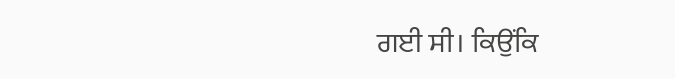ਗਈ ਸੀ। ਕਿਉਂਕਿ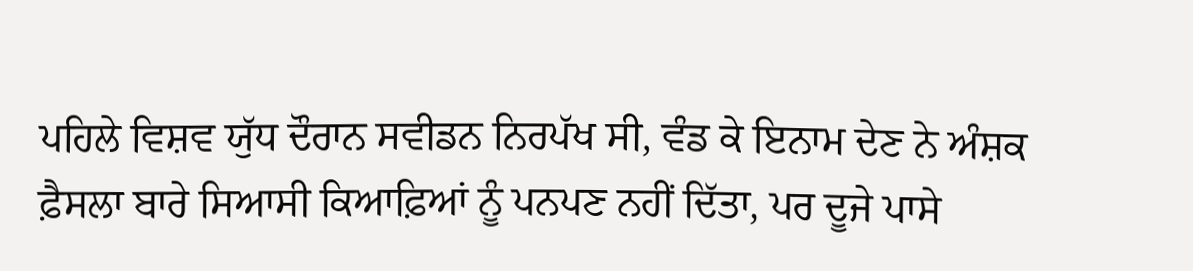ਪਹਿਲੇ ਵਿਸ਼ਵ ਯੁੱਧ ਦੌਰਾਨ ਸਵੀਡਨ ਨਿਰਪੱਖ ਸੀ, ਵੰਡ ਕੇ ਇਨਾਮ ਦੇਣ ਨੇ ਅੰਸ਼ਕ ਫ਼ੈਸਲਾ ਬਾਰੇ ਸਿਆਸੀ ਕਿਆਫ਼ਿਆਂ ਨੂੰ ਪਨਪਣ ਨਹੀਂ ਦਿੱਤਾ, ਪਰ ਦੂਜੇ ਪਾਸੇ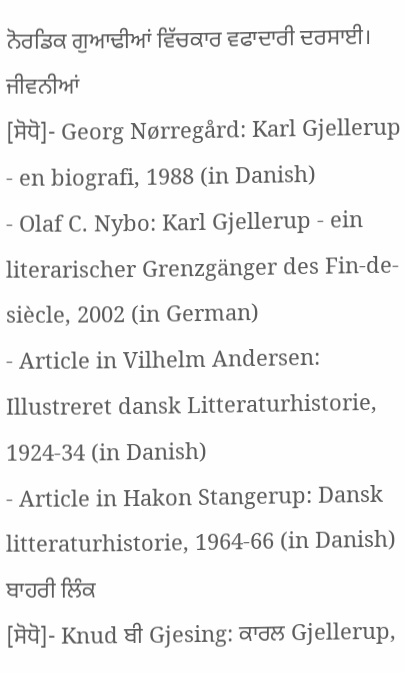ਨੋਰਡਿਕ ਗੁਆਢੀਆਂ ਵਿੱਚਕਾਰ ਵਫਾਦਾਰੀ ਦਰਸਾਈ।
ਜੀਵਨੀਆਂ
[ਸੋਧੋ]- Georg Nørregård: Karl Gjellerup - en biografi, 1988 (in Danish)
- Olaf C. Nybo: Karl Gjellerup - ein literarischer Grenzgänger des Fin-de-siècle, 2002 (in German)
- Article in Vilhelm Andersen: Illustreret dansk Litteraturhistorie, 1924-34 (in Danish)
- Article in Hakon Stangerup: Dansk litteraturhistorie, 1964-66 (in Danish)
ਬਾਹਰੀ ਲਿੰਕ
[ਸੋਧੋ]- Knud ਬੀ Gjesing: ਕਾਰਲ Gjellerup,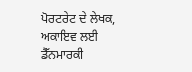ਪੋਰਟਰੇਟ ਦੇ ਲੇਖਕ, ਅਕਾਇਵ ਲਈ ਡੈੱਨਮਾਰਕੀ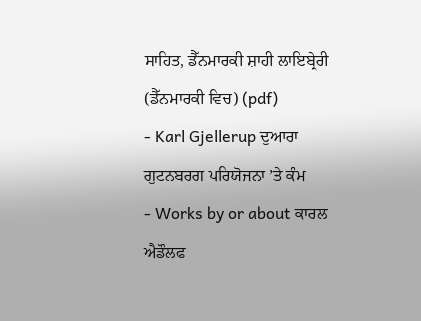ਸਾਹਿਤ, ਡੈੱਨਮਾਰਕੀ ਸ਼ਾਹੀ ਲਾਇਬ੍ਰੇਰੀ (ਡੈੱਨਮਾਰਕੀ ਵਿਚ) (pdf)
- Karl Gjellerup ਦੁਆਰਾ ਗੁਟਨਬਰਗ ਪਰਿਯੋਜਨਾ ’ਤੇ ਕੰਮ
- Works by or about ਕਾਰਲ ਐਡੌਲਫ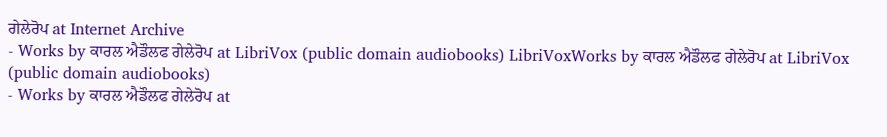ਗੇਲੇਰੋਪ at Internet Archive
- Works by ਕਾਰਲ ਐਡੌਲਫ ਗੇਲੇਰੋਪ at LibriVox (public domain audiobooks) LibriVoxWorks by ਕਾਰਲ ਐਡੌਲਫ ਗੇਲੇਰੋਪ at LibriVox (public domain audiobooks)
- Works by ਕਾਰਲ ਐਡੌਲਫ ਗੇਲੇਰੋਪ at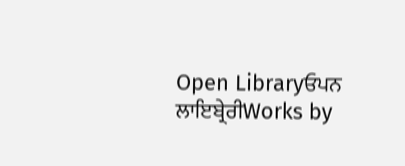Open Libraryਓਪਨ ਲਾਇਬ੍ਰੇਰੀWorks by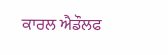ਕਾਰਲ ਐਡੌਲਫ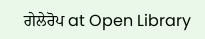ਗੇਲੇਰੋਪ at Open Library